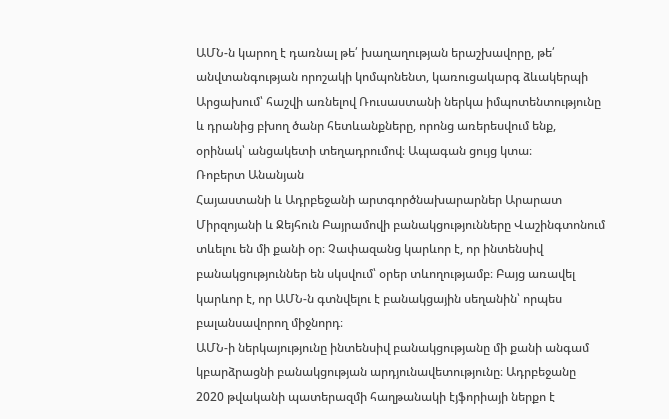ԱՄՆ‑ն կարող է դառնալ թե՛ խաղաղության երաշխավորը, թե՛ անվտանգության որոշակի կոմպոնենտ, կառուցակարգ ձևակերպի Արցախում՝ հաշվի առնելով Ռուսաստանի ներկա իմպոտենտությունը և դրանից բխող ծանր հետևանքները, որոնց առերեսվում ենք, օրինակ՝ անցակետի տեղադրումով։ Ապագան ցույց կտա։
Ռոբերտ Անանյան
Հայաստանի և Ադրբեջանի արտգործնախարարներ Արարատ Միրզոյանի և Ջեյհուն Բայրամովի բանակցությունները Վաշինգտոնում տևելու են մի քանի օր։ Չափազանց կարևոր է, որ ինտենսիվ բանակցություններ են սկսվում՝ օրեր տևողությամբ։ Բայց առավել կարևոր է, որ ԱՄՆ‑ն գտնվելու է բանակցային սեղանին՝ որպես բալանսավորող միջնորդ։
ԱՄՆ‑ի ներկայությունը ինտենսիվ բանակցությանը մի քանի անգամ կբարձրացնի բանակցության արդյունավետությունը։ Ադրբեջանը 2020 թվականի պատերազմի հաղթանակի էյֆորիայի ներքո է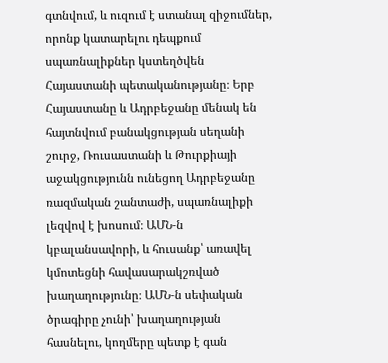գտնվում, և ուզում է ստանալ զիջումներ, որոնք կատարելու դեպքում սպառնալիքներ կստեղծվեն Հայաստանի պետականությանը։ Երբ Հայաստանը և Ադրբեջանը մենակ են հայտնվում բանակցության սեղանի շուրջ, Ռուսաստանի և Թուրքիայի աջակցությունն ունեցող Ադրբեջանը ռազմական շանտաժի, սպառնալիքի լեզվով է խոսում։ ԱՄՆ‑ն կբալանսավորի, և հուսանք՝ առավել կմոտեցնի հավասարակշռված խաղաղությունը։ ԱՄՆ‑ն սեփական ծրագիրը չունի՝ խաղաղության հասնելու, կողմերը պետք է գան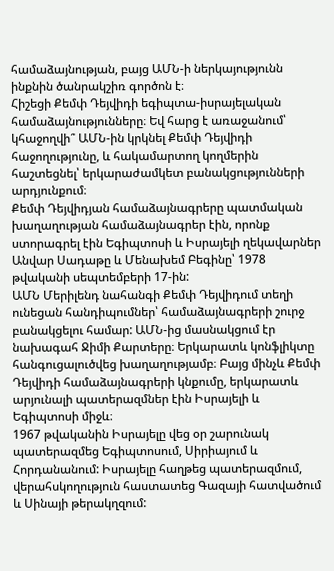համաձայնության, բայց ԱՄՆ‑ի ներկայությունն ինքնին ծանրակշիռ գործոն է։
Հիշեցի Քեմփ Դեյվիդի եգիպտա-իսրայելական համաձայնությունները։ Եվ հարց է առաջանում՝ կհաջողվի՞ ԱՄՆ-ին կրկնել Քեմփ Դեյվիդի հաջողությունը, և հակամարտող կողմերին հաշտեցնել՝ երկարաժամկետ բանակցությունների արդյունքում։
Քեմփ Դեյվիդյան համաձայնագրերը պատմական խաղաղության համաձայնագրեր էին, որոնք ստորագրել էին Եգիպտոսի և Իսրայելի ղեկավարներ Անվար Սադաթը և Մենախեմ Բեգինը՝ 1978 թվականի սեպտեմբերի 17-ին:
ԱՄՆ Մերիլենդ նահանգի Քեմփ Դեյվիդում տեղի ունեցան հանդիպումներ՝ համաձայնագրերի շուրջ բանակցելու համար: ԱՄՆ-ից մասնակցում էր նախագահ Ջիմի Քարտերը։ Երկարատև կոնֆլիկտը հանգուցալուծվեց խաղաղությամբ։ Բայց մինչև Քեմփ Դեյվիդի համաձայնագրերի կնքումը, երկարատև արյունալի պատերազմներ էին Իսրայելի և Եգիպտոսի միջև։
1967 թվականին Իսրայելը վեց օր շարունակ պատերազմեց Եգիպտոսում, Սիրիայում և Հորդանանում: Իսրայելը հաղթեց պատերազմում, վերահսկողություն հաստատեց Գազայի հատվածում և Սինայի թերակղզում: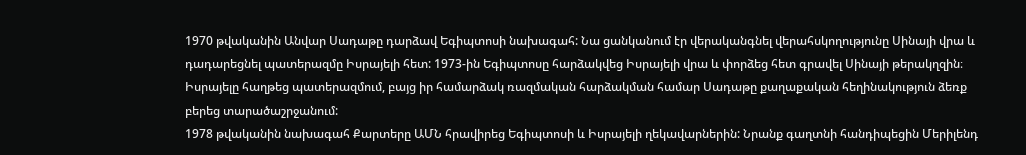1970 թվականին Անվար Սադաթը դարձավ Եգիպտոսի նախագահ: Նա ցանկանում էր վերականգնել վերահսկողությունը Սինայի վրա և դադարեցնել պատերազմը Իսրայելի հետ: 1973-ին Եգիպտոսը հարձակվեց Իսրայելի վրա և փորձեց հետ գրավել Սինայի թերակղզին։ Իսրայելը հաղթեց պատերազմում, բայց իր համարձակ ռազմական հարձակման համար Սադաթը քաղաքական հեղինակություն ձեռք բերեց տարածաշրջանում:
1978 թվականին նախագահ Քարտերը ԱՄՆ հրավիրեց Եգիպտոսի և Իսրայելի ղեկավարներին: Նրանք գաղտնի հանդիպեցին Մերիլենդ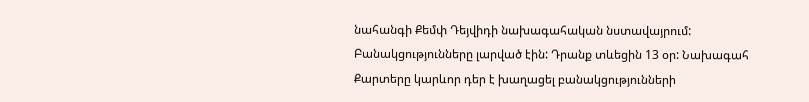նահանգի Քեմփ Դեյվիդի նախագահական նստավայրում: Բանակցությունները լարված էին: Դրանք տևեցին 13 օր: Նախագահ Քարտերը կարևոր դեր է խաղացել բանակցությունների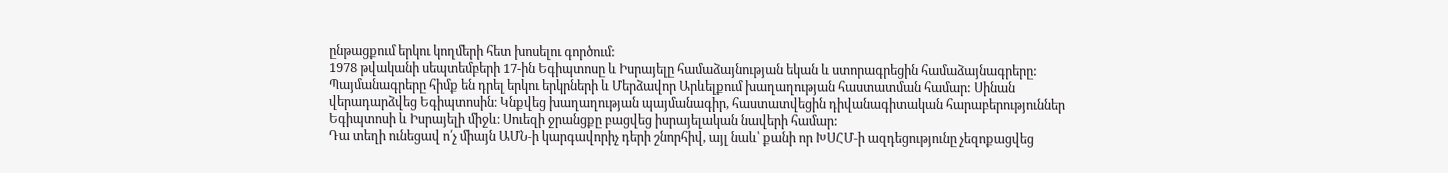ընթացքում երկու կողմերի հետ խոսելու գործում:
1978 թվականի սեպտեմբերի 17-ին Եգիպտոսը և Իսրայելը համաձայնության եկան և ստորագրեցին համաձայնագրերը: Պայմանագրերը հիմք են դրել երկու երկրների և Մերձավոր Արևելքում խաղաղության հաստատման համար: Սինան վերադարձվեց Եգիպտոսին։ Կնքվեց խաղաղության պայմանագիր, հաստատվեցին դիվանագիտական հարաբերություններ Եգիպտոսի և Իսրայելի միջև։ Սուեզի ջրանցքը բացվեց իսրայելական նավերի համար:
Դա տեղի ունեցավ ո՛չ միայն ԱՄՆ‑ի կարգավորիչ դերի շնորհիվ, այլ նաև՝ քանի որ ԽՍՀՄ‑ի ազդեցությունը չեզոքացվեց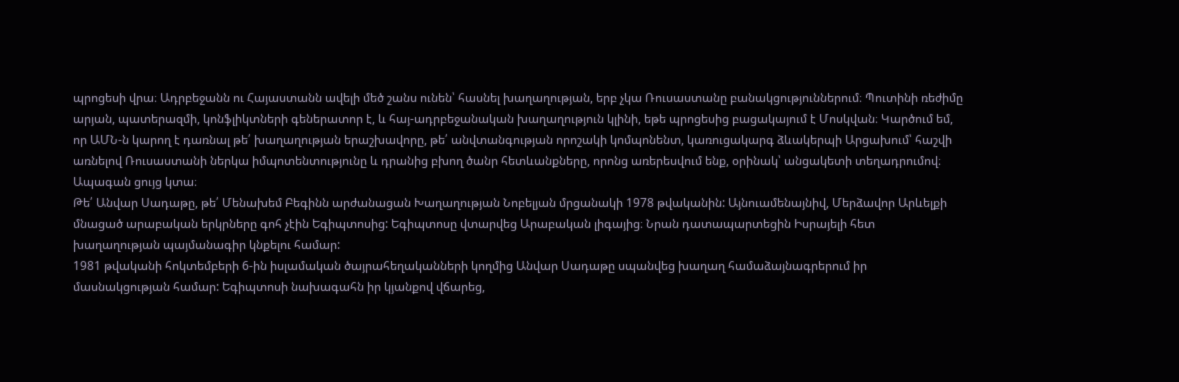պրոցեսի վրա։ Ադրբեջանն ու Հայաստանն ավելի մեծ շանս ունեն՝ հասնել խաղաղության, երբ չկա Ռուսաստանը բանակցություններում։ Պուտինի ռեժիմը արյան, պատերազմի, կոնֆլիկտների գեներատոր է, և հայ-ադրբեջանական խաղաղություն կլինի, եթե պրոցեսից բացակայում է Մոսկվան։ Կարծում եմ, որ ԱՄՆ‑ն կարող է դառնալ թե՛ խաղաղության երաշխավորը, թե՛ անվտանգության որոշակի կոմպոնենտ, կառուցակարգ ձևակերպի Արցախում՝ հաշվի առնելով Ռուսաստանի ներկա իմպոտենտությունը և դրանից բխող ծանր հետևանքները, որոնց առերեսվում ենք, օրինակ՝ անցակետի տեղադրումով։ Ապագան ցույց կտա։
Թե՛ Անվար Սադաթը, թե՛ Մենախեմ Բեգինն արժանացան Խաղաղության Նոբելյան մրցանակի 1978 թվականին: Այնուամենայնիվ, Մերձավոր Արևելքի մնացած արաբական երկրները գոհ չէին Եգիպտոսից: Եգիպտոսը վտարվեց Արաբական լիգայից։ Նրան դատապարտեցին Իսրայելի հետ խաղաղության պայմանագիր կնքելու համար:
1981 թվականի հոկտեմբերի 6‑ին իսլամական ծայրահեղականների կողմից Անվար Սադաթը սպանվեց խաղաղ համաձայնագրերում իր մասնակցության համար: Եգիպտոսի նախագահն իր կյանքով վճարեց,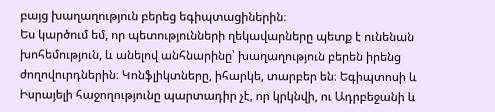բայց խաղաղություն բերեց եգիպտացիներին։
Ես կարծում եմ, որ պետությունների ղեկավարները պետք է ունենան խոհեմություն, և անելով անհնարինը՝ խաղաղություն բերեն իրենց ժողովուրդներին։ Կոնֆլիկտները, իհարկե, տարբեր են։ Եգիպտոսի և Իսրայելի հաջողությունը պարտադիր չէ, որ կրկնվի, ու Ադրբեջանի և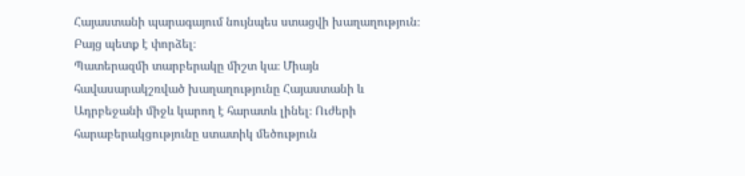Հայաստանի պարագայում նույնպես ստացվի խաղաղություն։ Բայց պետք է փորձել։
Պատերազմի տարբերակը միշտ կա։ Միայն հավասարակշռված խաղաղությունը Հայաստանի և Ադրբեջանի միջև կարող է հարատև լինել։ Ուժերի հարաբերակցությունը ստատիկ մեծություն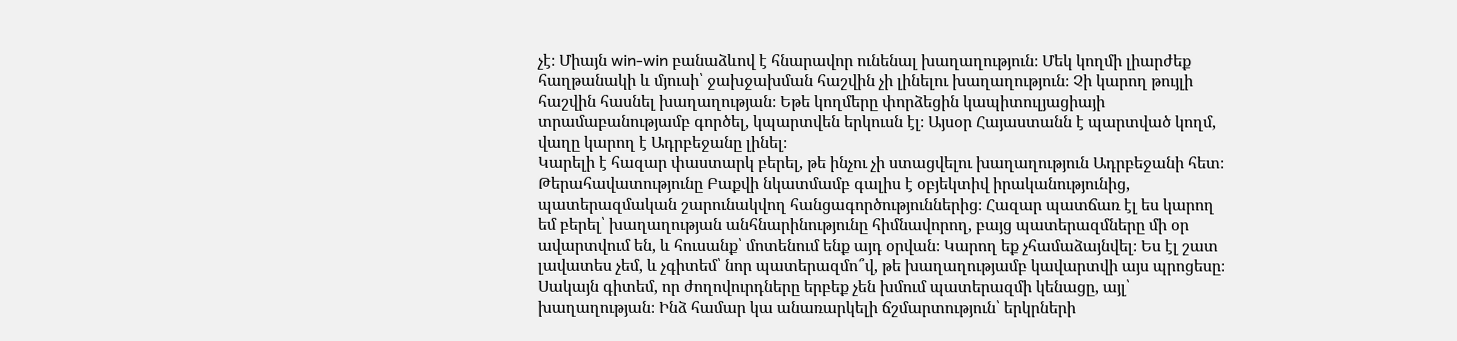չէ։ Միայն win-win բանաձևով է հնարավոր ունենալ խաղաղություն։ Մեկ կողմի լիարժեք հաղթանակի և մյուսի՝ ջախջախման հաշվին չի լինելու խաղաղություն։ Չի կարող թույլի հաշվին հասնել խաղաղության։ Եթե կողմերը փորձեցին կապիտուլյացիայի տրամաբանությամբ գործել, կպարտվեն երկուսն էլ։ Այսօր Հայաստանն է պարտված կողմ, վաղը կարող է Ադրբեջանը լինել։
Կարելի է հազար փաստարկ բերել, թե ինչու չի ստացվելու խաղաղություն Ադրբեջանի հետ։ Թերահավատությունը Բաքվի նկատմամբ գալիս է օբյեկտիվ իրականությունից, պատերազմական շարունակվող հանցագործություններից։ Հազար պատճառ էլ ես կարող եմ բերել՝ խաղաղության անհնարինությունը հիմնավորող, բայց պատերազմները մի օր ավարտվում են, և հուսանք՝ մոտենում ենք այդ օրվան։ Կարող եք չհամաձայնվել։ Ես էլ շատ լավատես չեմ, և չգիտեմ՝ նոր պատերազմո՞վ, թե խաղաղությամբ կավարտվի այս պրոցեսը։ Սակայն գիտեմ, որ ժողովուրդները երբեք չեն խմում պատերազմի կենացը, այլ՝ խաղաղության։ Ինձ համար կա անառարկելի ճշմարտություն՝ երկրների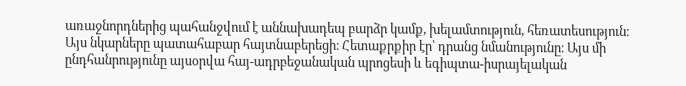առաջնորդներից պահանջվում է աննախադեպ բարձր կամք, խելամտություն, հեռատեսություն։
Այս նկարները պատահաբար հայտնաբերեցի։ Հետաքրքիր էր՝ դրանց նմանությունը։ Այս մի ընդհանրությունը այսօրվա հայ-ադրբեջանական պրոցեսի և եգիպտա-իսրայելական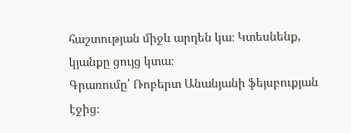հաշտության միջև արդեն կա։ Կտեսնենք, կյանքը ցույց կտա։
Գրառումը՝ Ռոբերտ Անանյանի ֆեյսբուքյան էջից։